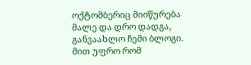ოქტომბერიც მიიწურება მალე და დრო დადგა, განვაახლო ჩემი ბლოგი. მით უფრო რომ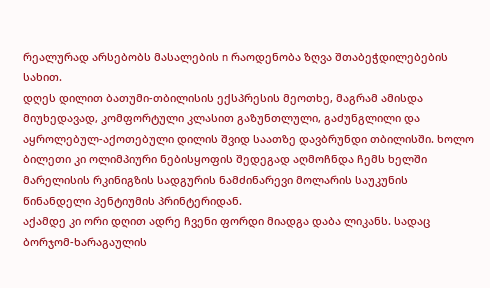რეალურად არსებობს მასალების n რაოდენობა ზღვა შთაბეჭდილებების სახით.
დღეს დილით ბათუმი-თბილისის ექსპრესის მეოთხე, მაგრამ ამისდა მიუხედავად, კომფორტული კლასით გაზუნთლული, გაძუნგლილი და აყროლებულ-აქოთებული დილის შვიდ საათზე დავბრუნდი თბილისში. ხოლო ბილეთი კი ოლიმპიური ნებისყოფის შედეგად აღმოჩნდა ჩემს ხელში მარელისის რკინიგზის სადგურის ნამძინარევი მოლარის საუკუნის წინანდელი პენტიუმის პრინტერიდან.
აქამდე კი ორი დღით ადრე ჩვენი ფორდი მიადგა დაბა ლიკანს. სადაც ბორჯომ-ხარაგაულის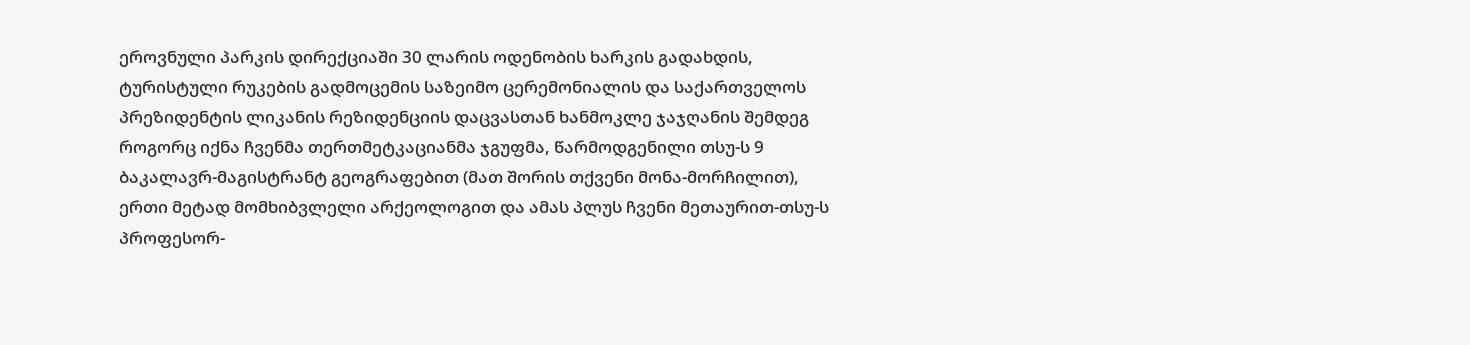ეროვნული პარკის დირექციაში 30 ლარის ოდენობის ხარკის გადახდის, ტურისტული რუკების გადმოცემის საზეიმო ცერემონიალის და საქართველოს პრეზიდენტის ლიკანის რეზიდენციის დაცვასთან ხანმოკლე ჯაჯღანის შემდეგ როგორც იქნა ჩვენმა თერთმეტკაციანმა ჯგუფმა, წარმოდგენილი თსუ-ს 9 ბაკალავრ-მაგისტრანტ გეოგრაფებით (მათ შორის თქვენი მონა-მორჩილით), ერთი მეტად მომხიბვლელი არქეოლოგით და ამას პლუს ჩვენი მეთაურით-თსუ-ს პროფესორ-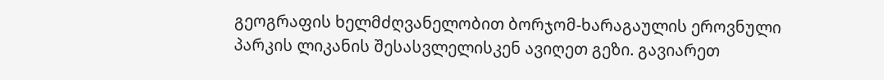გეოგრაფის ხელმძღვანელობით ბორჯომ-ხარაგაულის ეროვნული პარკის ლიკანის შესასვლელისკენ ავიღეთ გეზი. გავიარეთ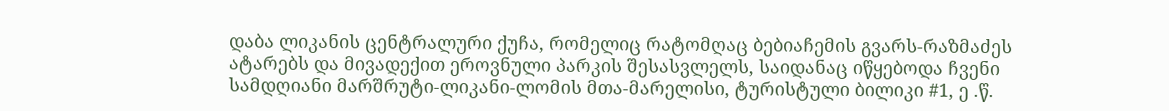დაბა ლიკანის ცენტრალური ქუჩა, რომელიც რატომღაც ბებიაჩემის გვარს-რაზმაძეს ატარებს და მივადექით ეროვნული პარკის შესასვლელს, საიდანაც იწყებოდა ჩვენი სამდღიანი მარშრუტი-ლიკანი-ლომის მთა-მარელისი, ტურისტული ბილიკი #1, ე .წ.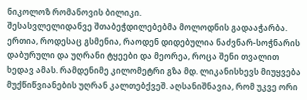ნიკოლოზ რომანოვის ბილიკი.
შესასვლელიდანვე შთაბეჭდილებებმა მოლოდნის გადააჭარბა. ერთია, როდესაც გსმენია, რაოდენ დიდებულია ნაძვნარ-სოჭნარის დაბურული და უღრანი ტყეები და მეორეა, როცა შენი თვალით ხედავ ამას. რამდენიმე კილომეტრი გზა მდ. ლიკანისხევს მიუყვება მუქწიწვიანების უღრან კალთებქვეშ. აღსანიშნავია, რომ უკვე ორი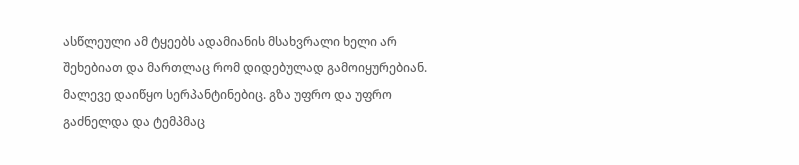ასწლეული ამ ტყეებს ადამიანის მსახვრალი ხელი არ შეხებიათ და მართლაც რომ დიდებულად გამოიყურებიან.
მალევე დაიწყო სერპანტინებიც. გზა უფრო და უფრო გაძნელდა და ტემპმაც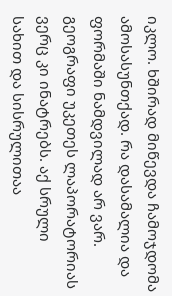იკლო. ხშირად მიწევდა ჩამოჯდომა ამოსასუნთქად. რა დასამალია და ფორმაში ნამდვილად არ ვარ. გეოგრაფი უკეთეს ლაპორატორიას ვერც კი ინატრებს. აქ სრული სახით და სისრულითაა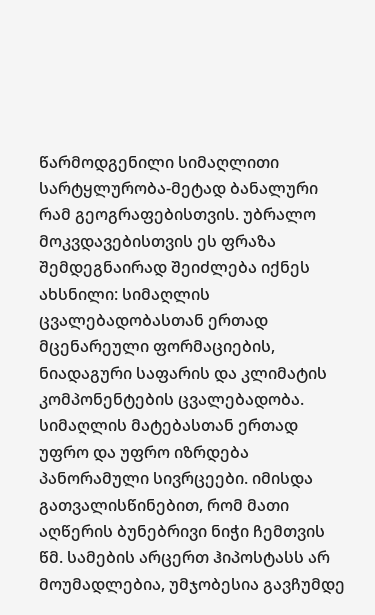წარმოდგენილი სიმაღლითი სარტყლურობა-მეტად ბანალური რამ გეოგრაფებისთვის. უბრალო მოკვდავებისთვის ეს ფრაზა შემდეგნაირად შეიძლება იქნეს ახსნილი: სიმაღლის ცვალებადობასთან ერთად მცენარეული ფორმაციების, ნიადაგური საფარის და კლიმატის კომპონენტების ცვალებადობა.
სიმაღლის მატებასთან ერთად უფრო და უფრო იზრდება პანორამული სივრცეები. იმისდა გათვალისწინებით, რომ მათი აღწერის ბუნებრივი ნიჭი ჩემთვის წმ. სამების არცერთ ჰიპოსტასს არ მოუმადლებია, უმჯობესია გავჩუმდე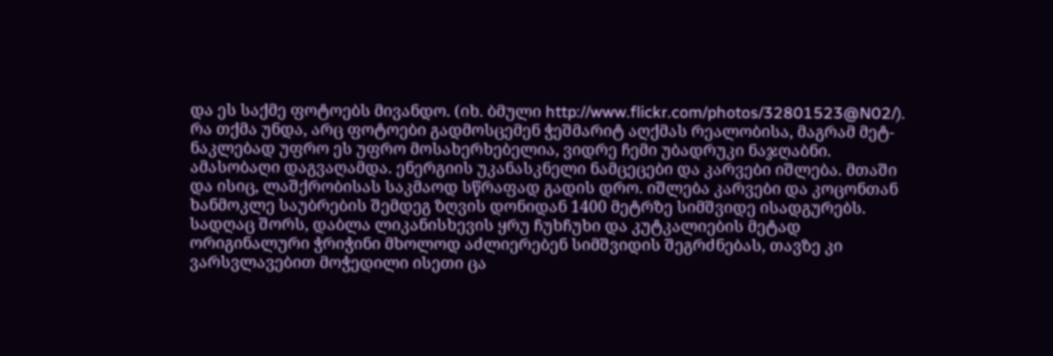და ეს საქმე ფოტოებს მივანდო. (იხ. ბმული http://www.flickr.com/photos/32801523@N02/). რა თქმა უნდა, არც ფოტოები გადმოსცემენ ჭეშმარიტ აღქმას რეალობისა, მაგრამ მეტ-ნაკლებად უფრო ეს უფრო მოსახერხებელია, ვიდრე ჩემი უბადრუკი ნაჯღაბნი.
ამასობაღი დაგვაღამდა. ენერგიის უკანასკნელი ნამცეცები და კარვები იშლება. მთაში და ისიც, ლაშქრობისას საკმაოდ სწრაფად გადის დრო. იშლება კარვები და კოცონთან ხანმოკლე საუბრების შემდეგ ზღვის დონიდან 1400 მეტრზე სიმშვიდე ისადგურებს. სადღაც შორს, დაბლა ლიკანისხევის ყრუ ჩუხჩუხი და კუტკალიების მეტად ორიგინალური ჭრიჭინი მხოლოდ აძლიერებენ სიმშვიდის შეგრძნებას, თავზე კი ვარსვლავებით მოჭედილი ისეთი ცა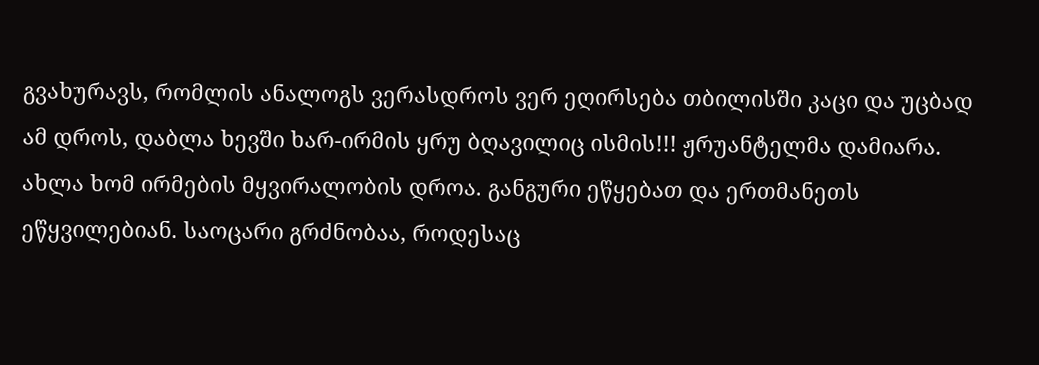გვახურავს, რომლის ანალოგს ვერასდროს ვერ ეღირსება თბილისში კაცი და უცბად ამ დროს, დაბლა ხევში ხარ-ირმის ყრუ ბღავილიც ისმის!!! ჟრუანტელმა დამიარა. ახლა ხომ ირმების მყვირალობის დროა. განგური ეწყებათ და ერთმანეთს ეწყვილებიან. საოცარი გრძნობაა, როდესაც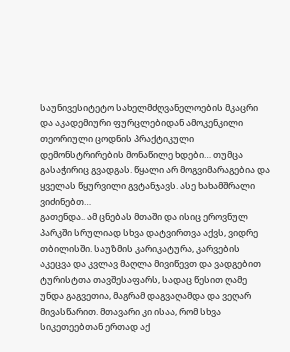საუნივესიტეტო სახელმძღვანელოების მკაცრი და აკადემიური ფურცლებიდან ამოკენკილი თეორიული ცოდნის პრაქტიკული დემონსტრირების მონაწილე ხდები… თუმცა გასაჭირიც გვადგას. წყალი არ მოგვიმარაგებია და ყველას წყურვილი გვტანჯავს. ასე ხახამშრალი ვიძინებთ…
გათენდა.. ამ ცნებას მთაში და ისიც ეროვნულ პარკში სრულიად სხვა დატვირთვა აქვს, ვიდრე თბილისში. საუზმის კარიკატურა, კარვების აკეცვა და კვლავ მაღლა მივიწევთ და ვადგებით ტურისტთა თავშესაფარს, სადაც წესით ღამე უნდა გაგვეთია, მაგრამ დაგვაღამდა და ვეღარ მივასწარით. მთავარი კი ისაა, რომ სხვა სიკეთეებთან ერთად აქ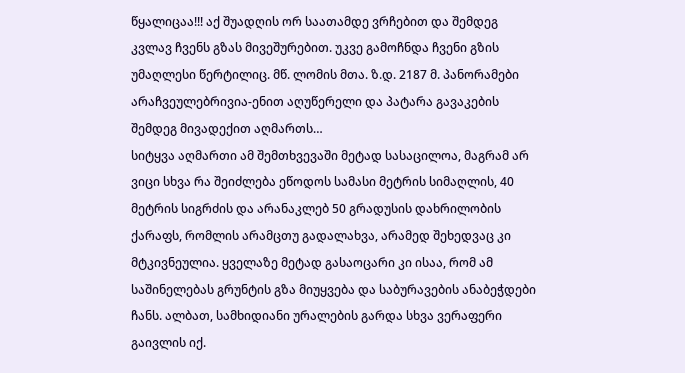წყალიცაა!!! აქ შუადღის ორ საათამდე ვრჩებით და შემდეგ კვლავ ჩვენს გზას მივეშურებით. უკვე გამოჩნდა ჩვენი გზის უმაღლესი წერტილიც. მწ. ლომის მთა. ზ.დ. 2187 მ. პანორამები არაჩვეულებრივია-ენით აღუწერელი და პატარა გავაკების შემდეგ მივადექით აღმართს…
სიტყვა აღმართი ამ შემთხვევაში მეტად სასაცილოა, მაგრამ არ ვიცი სხვა რა შეიძლება ეწოდოს სამასი მეტრის სიმაღლის, 40 მეტრის სიგრძის და არანაკლებ 50 გრადუსის დახრილობის ქარაფს, რომლის არამცთუ გადალახვა, არამედ შეხედვაც კი მტკივნეულია. ყველაზე მეტად გასაოცარი კი ისაა, რომ ამ საშინელებას გრუნტის გზა მიუყვება და საბურავების ანაბეჭდები ჩანს. ალბათ, სამხიდიანი ურალების გარდა სხვა ვერაფერი გაივლის იქ.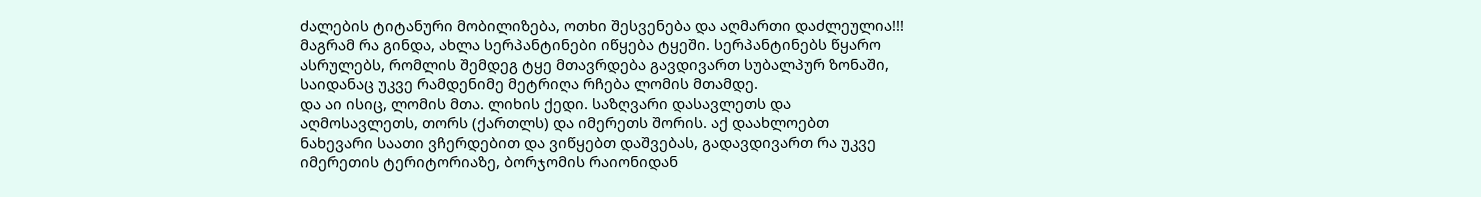ძალების ტიტანური მობილიზება, ოთხი შესვენება და აღმართი დაძლეულია!!! მაგრამ რა გინდა, ახლა სერპანტინები იწყება ტყეში. სერპანტინებს წყარო ასრულებს, რომლის შემდეგ ტყე მთავრდება გავდივართ სუბალპურ ზონაში, საიდანაც უკვე რამდენიმე მეტრიღა რჩება ლომის მთამდე.
და აი ისიც, ლომის მთა. ლიხის ქედი. საზღვარი დასავლეთს და აღმოსავლეთს, თორს (ქართლს) და იმერეთს შორის. აქ დაახლოებთ ნახევარი საათი ვჩერდებით და ვიწყებთ დაშვებას, გადავდივართ რა უკვე იმერეთის ტერიტორიაზე, ბორჯომის რაიონიდან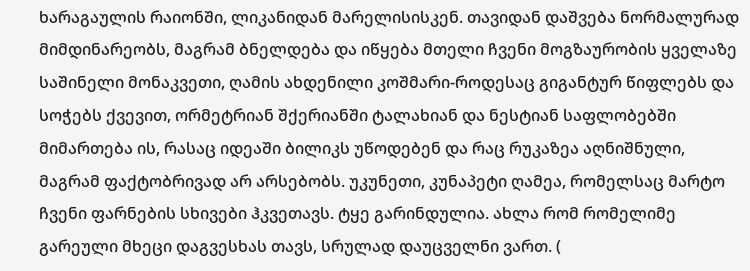ხარაგაულის რაიონში, ლიკანიდან მარელისისკენ. თავიდან დაშვება ნორმალურად მიმდინარეობს, მაგრამ ბნელდება და იწყება მთელი ჩვენი მოგზაურობის ყველაზე საშინელი მონაკვეთი, ღამის ახდენილი კოშმარი-როდესაც გიგანტურ წიფლებს და სოჭებს ქვევით, ორმეტრიან შქერიანში ტალახიან და ნესტიან საფლობებში მიმართება ის, რასაც იდეაში ბილიკს უწოდებენ და რაც რუკაზეა აღნიშნული, მაგრამ ფაქტობრივად არ არსებობს. უკუნეთი, კუნაპეტი ღამეა, რომელსაც მარტო ჩვენი ფარნების სხივები ჰკვეთავს. ტყე გარინდულია. ახლა რომ რომელიმე გარეული მხეცი დაგვესხას თავს, სრულად დაუცველნი ვართ. (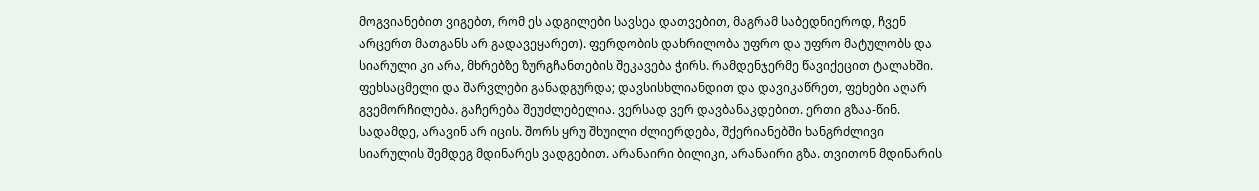მოგვიანებით ვიგებთ, რომ ეს ადგილები სავსეა დათვებით, მაგრამ საბედნიეროდ, ჩვენ არცერთ მათგანს არ გადავეყარეთ). ფერდობის დახრილობა უფრო და უფრო მატულობს და სიარული კი არა, მხრებზე ზურგჩანთების შეკავება ჭირს. რამდენჯერმე წავიქეცით ტალახში. ფეხსაცმელი და შარვლები განადგურდა; დავსისხლიანდით და დავიკაწრეთ, ფეხები აღარ გვემორჩილება. გაჩერება შეუძლებელია. ვერსად ვერ დავბანაკდებით. ერთი გზაა-წინ. სადამდე, არავინ არ იცის. შორს ყრუ შხუილი ძლიერდება, შქერიანებში ხანგრძლივი სიარულის შემდეგ მდინარეს ვადგებით. არანაირი ბილიკი, არანაირი გზა. თვითონ მდინარის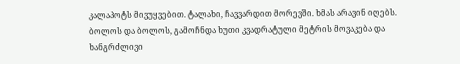კალაპოტს მივუყვებით. ტალახი, ჩავვარდით მორევში. ხმას არავინ იღებს.
ბოლოს და ბოლოს, გამოჩნდა ხუთი კვადრატული მეტრის მოვაკება და ხანგრძლივი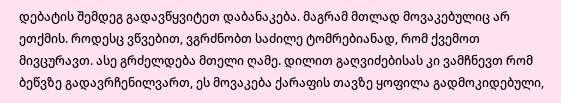დებატის შემდეგ გადავწყვიტეთ დაბანაკება. მაგრამ მთლად მოვაკებულიც არ ეთქმის. როდესც ვწვებით, ვგრძნობთ საძილე ტომრებიანად, რომ ქვემოთ მივცურავთ. ასე გრძელდება მთელი ღამე. დილით გაღვიძებისას კი ვამჩნევთ რომ ბეწვზე გადავრჩენილვართ, ეს მოვაკება ქარაფის თავზე ყოფილა გადმოკიდებული,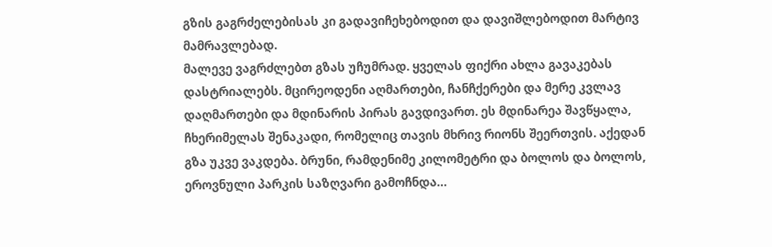გზის გაგრძელებისას კი გადავიჩეხებოდით და დავიშლებოდით მარტივ მამრავლებად.
მალევე ვაგრძლებთ გზას უჩუმრად. ყველას ფიქრი ახლა გავაკებას დასტრიალებს. მცირეოდენი აღმართები, ჩანჩქერები და მერე კვლავ დაღმართები და მდინარის პირას გავდივართ. ეს მდინარეა შავწყალა, ჩხერიმელას შენაკადი, რომელიც თავის მხრივ რიონს შეერთვის. აქედან გზა უკვე ვაკდება. ბრუნი, რამდენიმე კილომეტრი და ბოლოს და ბოლოს, ეროვნული პარკის საზღვარი გამოჩნდა…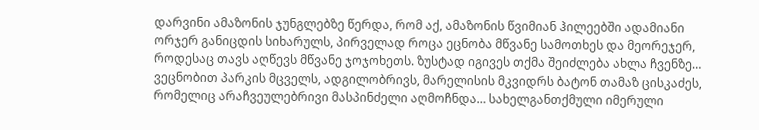დარვინი ამაზონის ჯუნგლებზე წერდა, რომ აქ, ამაზონის წვიმიან ჰილეებში ადამიანი ორჯერ განიცდის სიხარულს, პირველად როცა ეცნობა მწვანე სამოთხეს და მეორეჯერ, როდესაც თავს აღწევს მწვანე ჯოჯოხეთს. ზუსტად იგივეს თქმა შეიძლება ახლა ჩვენზე… ვეცნობით პარკის მცველს, ადგილობრივს, მარელისის მკვიდრს ბატონ თამაზ ცისკაძეს, რომელიც არაჩვეულებრივი მასპინძელი აღმოჩნდა… სახელგანთქმული იმერული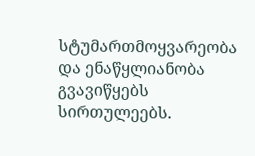სტუმართმოყვარეობა და ენაწყლიანობა გვავიწყებს სირთულეებს.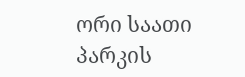ორი საათი პარკის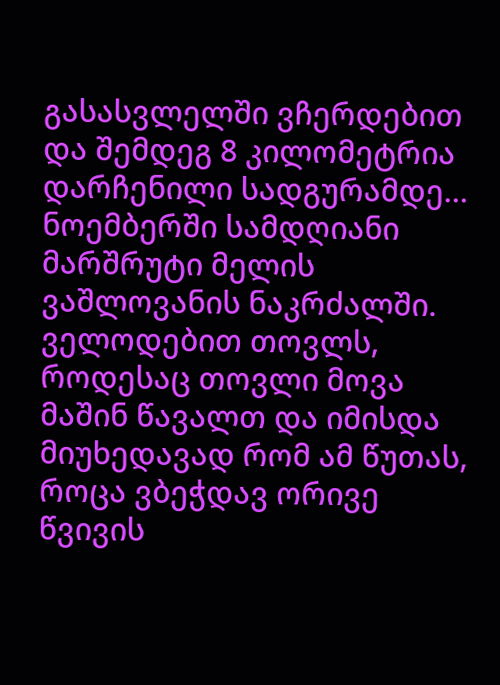გასასვლელში ვჩერდებით და შემდეგ 8 კილომეტრია დარჩენილი სადგურამდე…
ნოემბერში სამდღიანი მარშრუტი მელის ვაშლოვანის ნაკრძალში. ველოდებით თოვლს, როდესაც თოვლი მოვა მაშინ წავალთ და იმისდა მიუხედავად რომ ამ წუთას, როცა ვბეჭდავ ორივე წვივის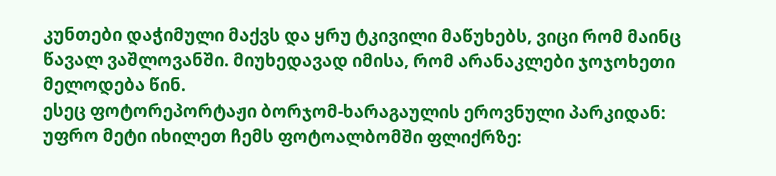კუნთები დაჭიმული მაქვს და ყრუ ტკივილი მაწუხებს, ვიცი რომ მაინც წავალ ვაშლოვანში. მიუხედავად იმისა, რომ არანაკლები ჯოჯოხეთი მელოდება წინ.
ესეც ფოტორეპორტაჟი ბორჯომ-ხარაგაულის ეროვნული პარკიდან:
უფრო მეტი იხილეთ ჩემს ფოტოალბომში ფლიქრზე: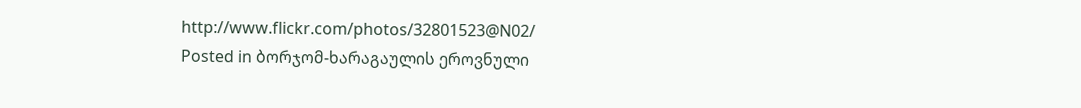http://www.flickr.com/photos/32801523@N02/
Posted in ბორჯომ-ხარაგაულის ეროვნული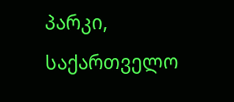პარკი, საქართველო